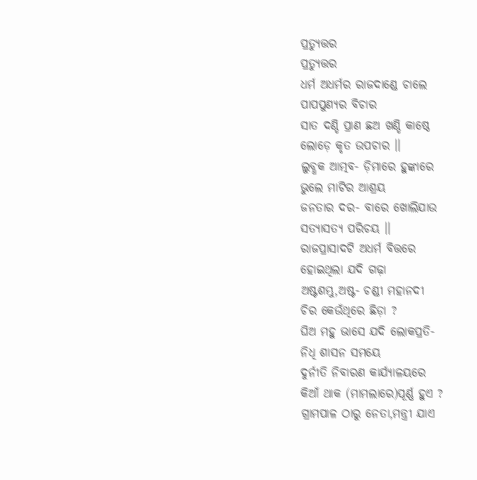ପ୍ରତ୍ଯୁତ୍ତର
ପ୍ରତ୍ଯୁତ୍ତର
ଧର୍ମ ଅଧର୍ମର ରାଜଦାଣ୍ଡେ ଚାଲେ
ପାପପୁଣ୍ଯର ବିଚାର
ସାତ ଦଣ୍ଡି ପ୍ରାଣ ଛଅ ଖଣ୍ଡି କାଷ୍ଠେ
ଲୋଡ଼େ କୃତ ଉପଚାର ।।
ଲୁବ୍ଧକ ଆତ୍ମବ- ଡ଼ିମାରେ ହୁଙ୍କାରେ
ଭୁଲେ ମାଟିର ଆଶ୍ରୟ
ଜନତାର ଦର- ବାରେ ଖୋଲିଯାଉ
ସତ୍ଯାସତ୍ଯ ପରିଚୟ ।।
ରାଜପ୍ରାସାଦଟି ଅଧର୍ମ ବିତ୍ତରେ
ହୋଇଥିଲା ଯଦି ଗଢ଼ା
ଅଷ୍ଟଶମ୍ଭୁ,ଅଷ୍ଟ- ଚଣ୍ଡୀ ମହାନଦୀ
ଚିର କେଉଁଥିରେ ଛିଡ଼ା ?
ଘିଅ ମହୁ ଭାସେ ଯଦି ଲୋକପ୍ରତି-
ନିଧି ଶାସନ ସମୟେ
ଦୁର୍ନୀତି ନିବାରଣ କାର୍ଯ୍ଯାଳୟରେ
କିଆଁ ଥାକ (ମାମଲାରେ)ପୂର୍ଣ୍ଣ ହୁଏ ?
ଗ୍ରାମପାଳ ଠାରୁ ନେତା,ମନ୍ତ୍ରୀ ଯାଏ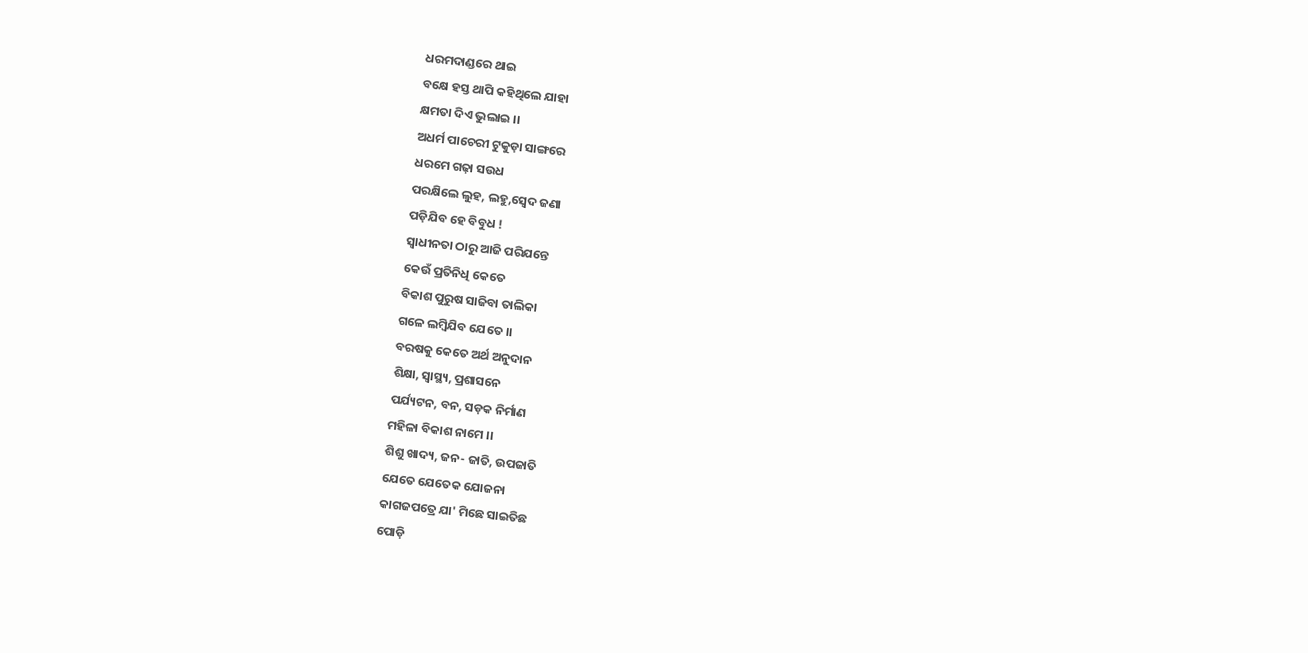ଧରମଦାଣ୍ଡରେ ଥାଇ
ବକ୍ଷେ ହସ୍ତ ଥାପି କହିଥିଲେ ଯାହା
କ୍ଷମତା ଦିଏ ଭୁଲାଇ ।।
ଅଧର୍ମ ପାଚେରୀ ଟୁକୁଡ଼ା ସାଙ୍ଗରେ
ଧରମେ ଗଢ଼ା ସଉଧ
ପରକ୍ଷିଲେ ଲୁହ, ଲହୁ,ସ୍ବେଦ ଜଣା
ପଡ଼ିଯିବ ହେ ବିବୁଧ !
ସ୍ବାଧୀନତା ଠାରୁ ଆଜି ପରିଯନ୍ତେ
କେଉଁ ପ୍ରତିନିଧି କେତେ
ବିକାଶ ପୁରୁଷ ସାଜିବା ତାଲିକା
ଗଳେ ଲମ୍ବିଯିବ ଯେତେ ।।
ବରଷକୁ କେତେ ଅର୍ଥ ଅନୁଦାନ
ଶିକ୍ଷା, ସ୍ବାସ୍ଥ୍ୟ, ପ୍ରଶାସନେ
ପର୍ଯ୍ୟଟନ, ବନ, ସଡ଼କ ନିର୍ମାଣ
ମହିଳା ବିକାଶ ନାମେ ।।
ଶିଶୁ ଖାଦ୍ୟ, ଜନ- ଜାତି, ଉପଜାତି
ଯେତେ ଯେତେକ ଯୋଜନା
କାଗଜପତ୍ରେ ଯା' ମିଛେ ସାଇତିଛ
ପୋଡ଼ି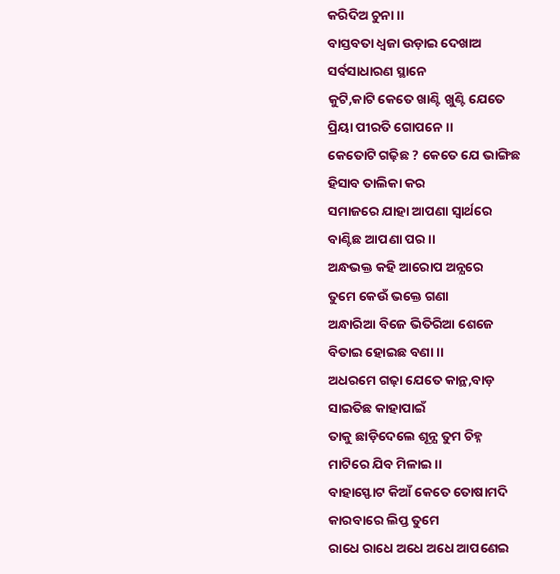କରିଦିଅ ଚୁନା ।।
ବାସ୍ତବତା ଧ୍ବଜା ଉଡ଼ାଇ ଦେଖାଅ
ସର୍ବସାଧାରଣ ସ୍ଥାନେ
କୁଟି,କାଟି କେତେ ଖାଣ୍ଟି ଖୁଣ୍ଟି ଯେତେ
ପ୍ରିୟା ପୀରତି ଗୋପନେ ।।
କେତୋଟି ଗଢ଼ିଛ ? କେତେ ଯେ ଭାଙ୍ଗିଛ
ହିସାବ ତାଲିକା କର
ସମାଜରେ ଯାହା ଆପଣା ସ୍ବାର୍ଥରେ
ବାଣ୍ଟିଛ ଆପଣା ପର ।।
ଅନ୍ଧଭକ୍ତ କହି ଆରୋପ ଅନ୍ଯରେ
ତୁମେ କେଉଁ ଭକ୍ତେ ଗଣା
ଅନ୍ଧାରିଆ ବିଜେ ଭିତିରିଆ ଶେଜେ
ବିତାଇ ହୋଇଛ ବଣା ।।
ଅଧରମେ ଗଢ଼ା ଯେତେ କାନ୍ଥ,ବାଡ଼
ସାଇତିଛ କାହାପାଇଁ
ତାକୁ ଛାଡ଼ିଦେଲେ ଶୂନ୍ଯ ତୁମ ଚିହ୍ନ
ମାଟିରେ ଯିବ ମିଳାଇ ।।
ବାହାସ୍ଫୋଟ କିଆଁ କେତେ ତୋଷାମଦି
କାରବାରେ ଲିପ୍ତ ତୁମେ
ରାଧେ ରାଧେ ଅଧେ ଅଧେ ଆପଣେଇ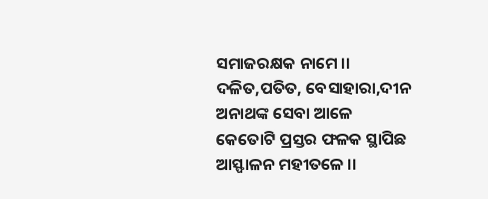ସମାଜରକ୍ଷକ ନାମେ ।।
ଦଳିତ,ପତିତ, ବେସାହାରା,ଦୀନ
ଅନାଥଙ୍କ ସେବା ଆଳେ
କେତୋଟି ପ୍ରସ୍ତର ଫଳକ ସ୍ଥାପିଛ
ଆସ୍ଫାଳନ ମହୀତଳେ ।।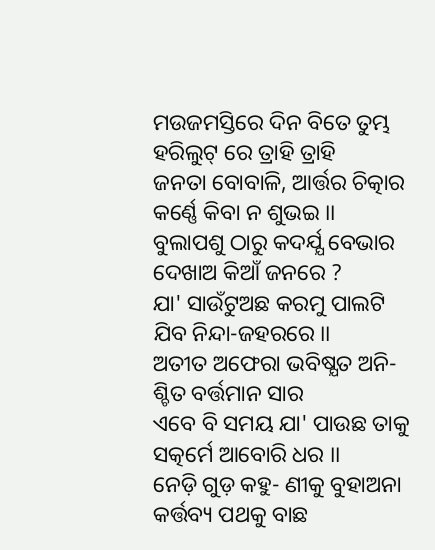ମଉଜମସ୍ତିରେ ଦିନ ବିତେ ତୁମ୍ଭ
ହରିଲୁଟ୍ ରେ ତ୍ରାହି ତ୍ରାହି
ଜନତା ବୋବାଳି, ଆର୍ତ୍ତର ଚିତ୍କାର
କର୍ଣ୍ଣେ କିବା ନ ଶୁଭଇ ।।
ବୁଲାପଶୁ ଠାରୁ କଦର୍ଯ୍ଯ ବେଭାର
ଦେଖାଅ କିଆଁ ଜନରେ ?
ଯା' ସାଉଁଟୁଅଛ କରମୁ ପାଲଟି
ଯିବ ନିନ୍ଦା-ଜହରରେ ।।
ଅତୀତ ଅଫେରା ଭବିଷ୍ଯତ ଅନି-
ଶ୍ଚିତ ବର୍ତ୍ତମାନ ସାର
ଏବେ ବି ସମୟ ଯା' ପାଉଛ ତାକୁ
ସତ୍କର୍ମେ ଆବୋରି ଧର ।।
ନେଡ଼ି ଗୁଡ଼ କହୁ- ଣୀକୁ ବୁହାଅନା
କର୍ତ୍ତବ୍ୟ ପଥକୁ ବାଛ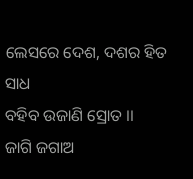ଲେସରେ ଦେଶ, ଦଶର ହିତ ସାଧ
ବହିବ ଉଜାଣି ସ୍ରୋତ ।।
ଜାଗି ଜଗାଅ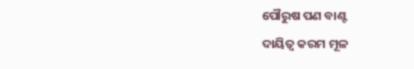ପୌରୁଷ ପଣ ବାଣ୍ଟ
ଦାୟିତ୍ବ କରମ ମୂଳ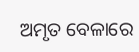ଅମୃତ ବେଳାରେ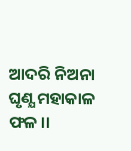ଆଦରି ନିଅନା
ଘୃଣ୍ଯ ମହାକାଳ ଫଳ ।।